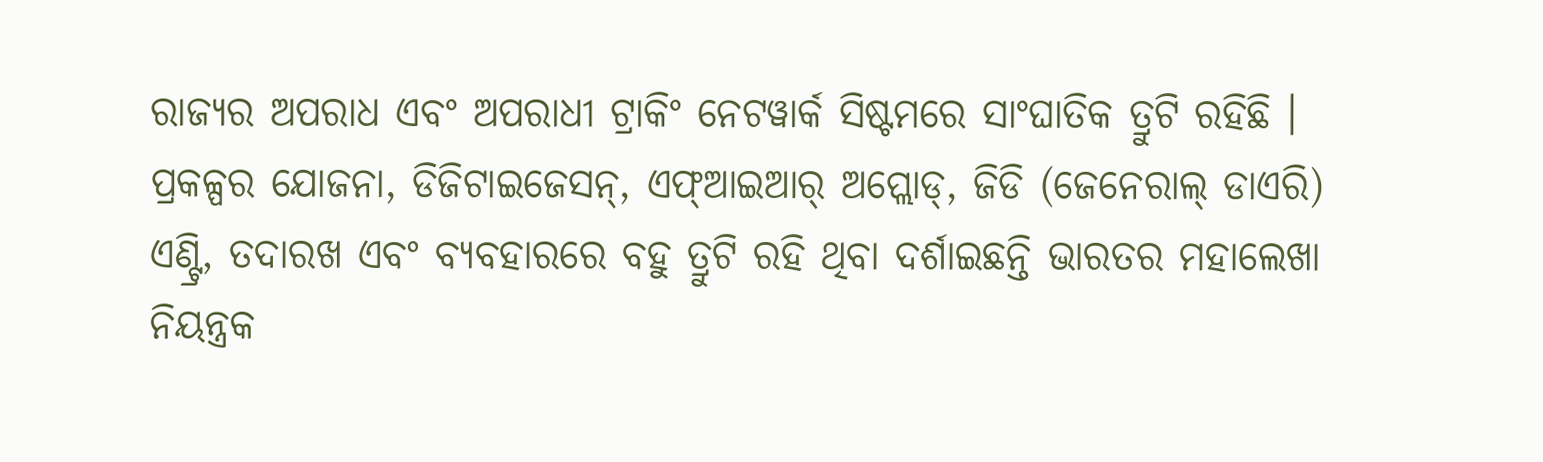ରାଜ୍ୟର ଅପରାଧ ଏବଂ ଅପରାଧୀ ଟ୍ରାକିଂ ନେଟୱାର୍କ ସିଷ୍ଟମରେ ସାଂଘାତିକ ତ୍ରୁଟି ରହିଛି । ପ୍ରକଳ୍ପର ଯୋଜନା, ଡିଜିଟାଇଜେସନ୍, ଏଫ୍ଆଇଆର୍ ଅପ୍ଲୋଡ୍, ଜିଡି (ଜେନେରାଲ୍ ଡାଏରି) ଏଣ୍ଟ୍ରି, ତଦାରଖ ଏବଂ ବ୍ୟବହାରରେ ବହୁ ତ୍ରୁଟି ରହି ଥିବା ଦର୍ଶାଇଛନ୍ତି ଭାରତର ମହାଲେଖା ନିୟନ୍ତ୍ରକ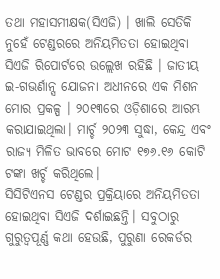ତଥା ମହାସମୀକ୍ଷକ(ସିଏଜି) । ଖାଲି ସେତିକି ନୁହେଁ ଟେଣ୍ଡରରେ ଅନିୟମିତତା ହୋଇଥିବା ସିଏଜି ରିପୋର୍ଟରେ ଉଲ୍ଲେଖ ରହିଛି । ଜାତୀୟ ଇ-ଗଭର୍ଣାନ୍ସ ଯୋଜନା ଅଧୀନରେ ଏକ ମିଶନ ମୋର ପ୍ରକଳ୍ପ । ୨୦୧୩ରେ ଓଡ଼ିଶାରେ ଆରମ୍ଭ କରାଯାଇଥିଲା। ମାର୍ଚ୍ଚ ୨୦୨୩ ସୁଦ୍ଧା, କେନ୍ଦ୍ର ଏବଂ ରାଜ୍ୟ ମିଳିତ ଭାବରେ ମୋଟ ୧୭୬.୧୬ କୋଟି ଟଙ୍କା ଖର୍ଚ୍ଚ କରିଥିଲେ।
ସିସିଟିଏନସ ଟେଣ୍ଡର ପ୍ରକ୍ରିୟାରେ ଅନିୟମିତତା ହୋଇଥିବା ସିଏଜି ଦର୍ଶାଇଛନ୍ତି। ସବୁଠାରୁ ଗୁରୁତ୍ଵପୂର୍ଣ୍ଣ କଥା ହେଉଛି, ପୁରୁଣା ରେକର୍ଡର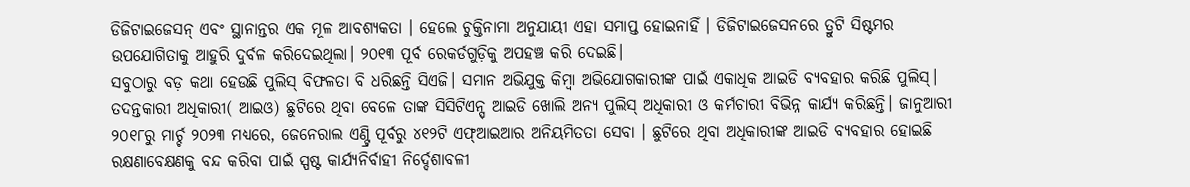ଡିଜିଟାଇଜେସନ୍ ଏବଂ ସ୍ଥାନାନ୍ତର ଏକ ମୂଳ ଆବଶ୍ୟକତା । ହେଲେ ଚୁକ୍ତିନାମା ଅନୁଯାୟୀ ଏହା ସମାପ୍ତ ହୋଇନାହିଁ । ଡିଜିଟାଇଜେସନରେ ତ୍ରୁଟି ସିଷ୍ଟମର ଉପଯୋଗିତାକୁ ଆହୁରି ଦୁର୍ବଳ କରିଦେଇଥିଲା। ୨୦୧୩ ପୂର୍ବ ରେକର୍ଡଗୁଡ଼ିକୁ ଅପହଞ୍ଚ କରି ଦେଇଛି।
ସବୁଠାରୁ ବଡ଼ କଥା ହେଉଛି ପୁଲିସ୍ ବିଫଳତା ବି ଧରିଛନ୍ତି ସିଏଜି। ସମାନ ଅଭିଯୁକ୍ତ କିମ୍ବା ଅଭିଯୋଗକାରୀଙ୍କ ପାଇଁ ଏକାଧିକ ଆଇଡି ବ୍ୟବହାର କରିଛି ପୁଲିସ୍। ତଦନ୍ତକାରୀ ଅଧିକାରୀ( ଆଇଓ) ଛୁଟିରେ ଥିବା ବେଳେ ତାଙ୍କ ସିସିଟିଏନ୍ସ୍ ଆଇଡି ଖୋଲି ଅନ୍ୟ ପୁଲିସ୍ ଅଧିକାରୀ ଓ କର୍ମଚାରୀ ବିଭିନ୍ନ କାର୍ଯ୍ୟ କରିଛନ୍ତି। ଜାନୁଆରୀ ୨୦୧୮ରୁ ମାର୍ଚ୍ଚ ୨୦୨୩ ମଧ୍ୟରେ, ଜେନେରାଲ ଏଣ୍ଟ୍ରି ପୂର୍ବରୁ ୪୧୨ଟି ଏଫ୍ଆଇଆର ଅନିୟମିତତା ସେବା । ଛୁଟିରେ ଥିବା ଅଧିକାରୀଙ୍କ ଆଇଡି ବ୍ୟବହାର ହୋଇଛି ରକ୍ଷଣାବେକ୍ଷଣକୁ ବନ୍ଦ କରିବା ପାଇଁ ସ୍ପଷ୍ଟ କାର୍ଯ୍ୟନିର୍ବାହୀ ନିର୍ଦ୍ଦେଶାବଳୀ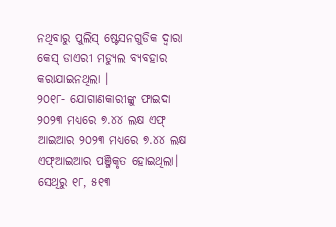ନଥିବାରୁ ପୁଲିସ୍ ଷ୍ଟେସନଗୁଡିକ ଦ୍ୱାରା କେସ୍ ଡାଏରୀ ମଡ୍ୟୁଲ ବ୍ୟବହାର କରାଯାଇନଥିଲା ।
୨୦୧୮- ଯୋଗାଣକାରୀଙ୍କୁ ଫାଇଦା ୨୦୨୩ ମଧ୍ୟରେ ୭.୪୪ ଲକ୍ଷ ଏଫ୍ ଆଇଆର ୨୦୨୩ ମଧ୍ୟରେ ୭.୪୪ ଲକ୍ଷ ଏଫ୍ଆଇଆର ପଞ୍ଜିକୃତ ହୋଇଥିଲା। ସେଥିରୁ ୧୮, ୫୧୩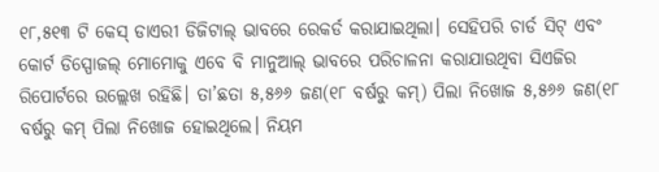୧୮,୫୧୩ ଟି କେସ୍ ଡାଏରୀ ଡିଜିଟାଲ୍ ଭାବରେ ରେକର୍ଡ କରାଯାଇଥିଲା। ସେହିପରି ଚାର୍ଡ ସିଟ୍ ଏବଂ କୋର୍ଟ ଡିସ୍ପୋଜଲ୍ ମୋମୋକୁ ଏବେ ବି ମାନୁଆଲ୍ ଭାବରେ ପରିଚାଳନା କରାଯାଉଥିବା ସିଏଜିର ରିପୋର୍ଟରେ ଉଲ୍ଲେଖ ରହିଛି। ତା’ଛତା ୫,୫୬୬ ଜଣ(୧୮ ବର୍ଷରୁ କମ୍) ପିଲା ନିଖୋଜ ୫,୫୬୬ ଜଣ(୧୮ ବର୍ଷରୁ କମ୍ ପିଲା ନିଖୋଜ ହୋଇଥିଲେ। ନିୟମ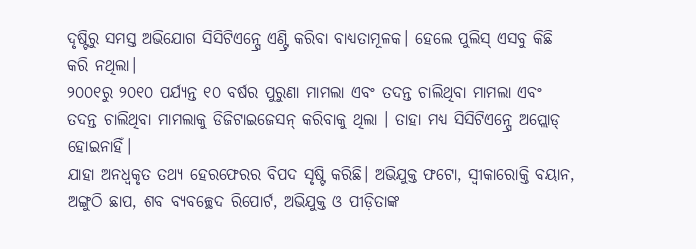ଦୃଷ୍ଟିରୁ ସମସ୍ତ ଅଭିଯୋଗ ସିସିଟିଏନ୍ସ୍ରେ ଏଣ୍ଟ୍ରି କରିବା ବାଧ୍ୟତାମୂଳକ। ହେଲେ ପୁଲିସ୍ ଏସବୁ କିଛି କରି ନଥିଲା।
୨୦୦୧ରୁ ୨୦୧୦ ପର୍ଯ୍ୟନ୍ତ ୧୦ ବର୍ଷର ପୁରୁଣା ମାମଲା ଏବଂ ତଦନ୍ତ ଚାଲିଥିବା ମାମଲା ଏବଂ ତଦନ୍ତ ଚାଲିଥିବା ମାମଲାକୁ ଡିଜିଟାଇଜେସନ୍ କରିବାକୁ ଥିଲା । ତାହା ମଧ୍ୟ ସିସିଟିଏନ୍ସ୍ରେ ଅପ୍ଲୋଡ୍ ହୋଇନାହିଁ।
ଯାହା ଅନଧ୍ଵକୃତ ତଥ୍ୟ ହେରଫେରର ବିପଦ ସୃଷ୍ଟି କରିଛି। ଅଭିଯୁକ୍ତ ଫଟୋ, ସ୍ୱୀକାରୋକ୍ତି ବୟାନ, ଅଙ୍ଗୁଠି ଛାପ, ଶବ ବ୍ୟବଚ୍ଛେଦ ରିପୋର୍ଟ, ଅଭିଯୁକ୍ତ ଓ ପୀଡ଼ିତାଙ୍କ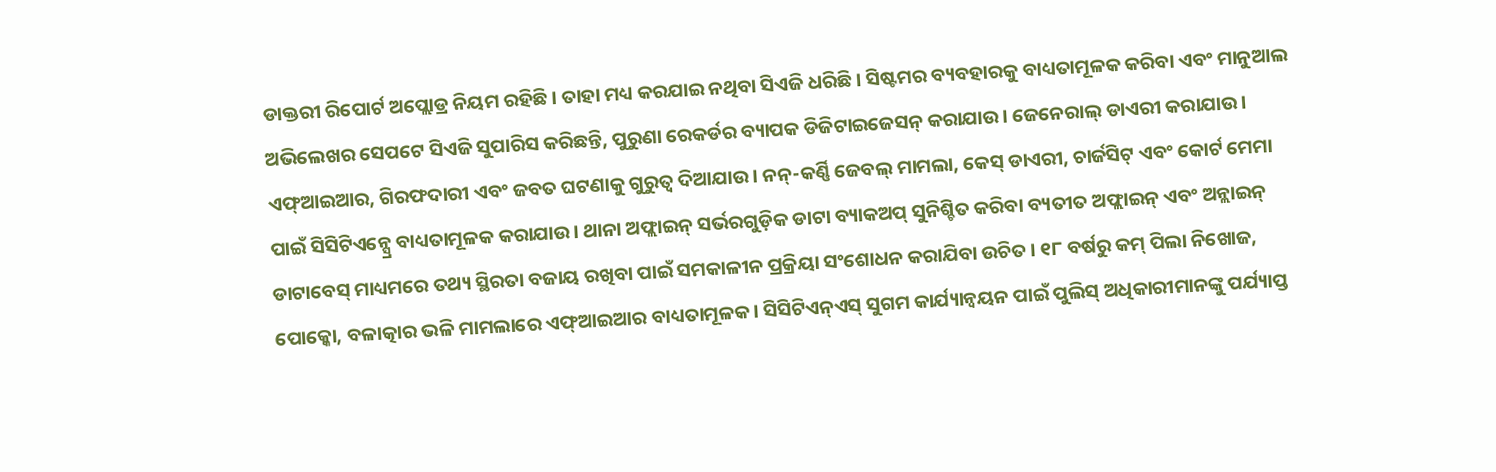ଡାକ୍ତରୀ ରିପୋର୍ଟ ଅପ୍ଲୋଡ୍ର ନିୟମ ରହିଛି। ତାହା ମଧ୍ୟ କରଯାଇ ନଥିବା ସିଏଜି ଧରିଛି। ସିଷ୍ଟମର ବ୍ୟବହାରକୁ ବାଧ୍ୟତାମୂଳକ କରିବା ଏବଂ ମାନୁଆଲ ଅଭିଲେଖର ସେପଟେ ସିଏଜି ସୁପାରିସ କରିଛନ୍ତି, ପୁରୁଣା ରେକର୍ଡର ବ୍ୟାପକ ଡିଜିଟାଇଜେସନ୍ କରାଯାଉ। ଜେନେରାଲ୍ ଡାଏରୀ କରାଯାଉ । ଏଫ୍ଆଇଆର, ଗିରଫଦାରୀ ଏବଂ ଜବତ ଘଟଣାକୁ ଗୁରୁତ୍ୱ ଦିଆଯାଉ। ନନ୍-କର୍ଣ୍ଣି ଜେବଲ୍ ମାମଲା, କେସ୍ ଡାଏରୀ, ଚାର୍ଜସିଟ୍ ଏବଂ କୋର୍ଟ ମେମା ପାଇଁ ସିସିଟିଏନ୍ସ୍ରେ ବାଧ୍ୟତାମୂଳକ କରାଯାଉ। ଥାନା ଅଫ୍ଲାଇନ୍ ସର୍ଭରଗୁଡ଼ିକ ଡାଟା ବ୍ୟାକଅପ୍ ସୁନିଶ୍ଚିତ କରିବା ବ୍ୟତୀତ ଅଫ୍ଲାଇନ୍ ଏବଂ ଅନ୍ଲାଇନ୍ ଡାଟାବେସ୍ ମାଧ୍ୟମରେ ତଥ୍ୟ ସ୍ଥିରତା ବଜାୟ ରଖିବା ପାଇଁ ସମକାଳୀନ ପ୍ରକ୍ରିୟା ସଂଶୋଧନ କରାଯିବା ଉଚିତ । ୧୮ ବର୍ଷରୁ କମ୍ ପିଲା ନିଖୋଜ, ପୋକ୍କୋ, ବଳାତ୍କାର ଭଳି ମାମଲାରେ ଏଫ୍ଆଇଆର ବାଧ୍ୟତାମୂଳକ। ସିସିଟିଏନ୍ଏସ୍ ସୁଗମ କାର୍ଯ୍ୟାନ୍ୱୟନ ପାଇଁ ପୁଲିସ୍ ଅଧିକାରୀମାନଙ୍କୁ ପର୍ଯ୍ୟାପ୍ତ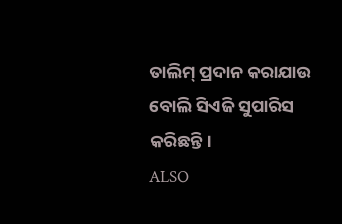ତାଲିମ୍ ପ୍ରଦାନ କରାଯାଉ ବୋଲି ସିଏଜି ସୁପାରିସ କରିଛନ୍ତି।
ALSO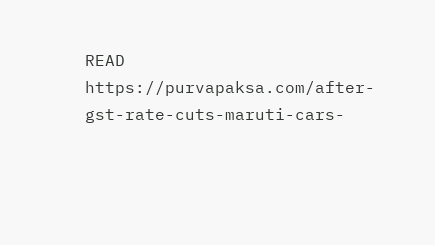READ https://purvapaksa.com/after-gst-rate-cuts-maruti-cars-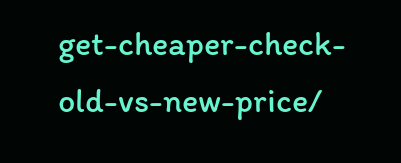get-cheaper-check-old-vs-new-price/